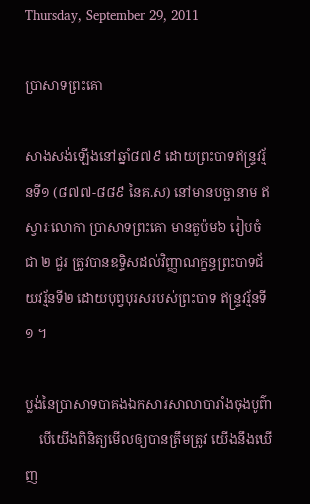Thursday, September 29, 2011

ប្រាសាទព្រះគោ

សាងសង់ឡើងនៅឆ្នាំ៨៧៩ ដោយព្រះបាទឥន្ទ្រវរ្ម័នទី១ (៨៧៧-៨៨៩ នៃគ.ស) នៅមានបច្ឆានាម ឥស្វារៈលោកា ប្រាសាទព្រះគោ មានតួប៉ម៦ រៀបចំជា ២ ជួរ ត្រូវបានឧទ្ទិសដល់វិញ្ញាណក្ខន្ធព្រះបាទជ័យវរ្ម័នទី២ ដោយបុព្វបុរសរបស់ព្រះបាទ ឥន្ទ្រវរ្ម័នទី១ ។

ប្លង់នៃប្រាសាទបាគងឯកសារសាលាបារាំងចុងបូព៌ា
    បើយើងពិនិត្យមើលឲ្យបានត្រឹមត្រូវ យើងនឹងឃើញ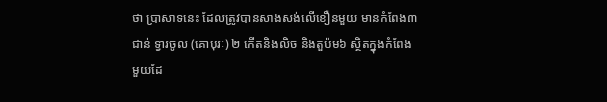ថា ប្រាសាទនេះ ដែលត្រូវបានសាងសង់លើខឿនមួយ មានកំពែង៣ ជាន់ ទ្វារចូល (គោបុរៈ) ២ កើតនិងលិច និងតួប៉ម៦ ស្ថិតក្នុងកំពែងមួយដែ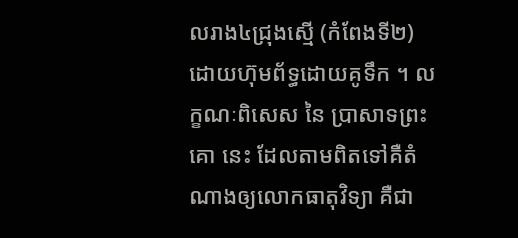លរាង៤ជ្រុងស្មើ (កំពែងទី២) ដោយហ៊ុមព័ទ្ធដោយគូទឹក ។ លក្ខណៈពិសេស នៃ ប្រាសាទព្រះគោ នេះ ដែលតាមពិតទៅគឺតំណាងឲ្យលោកធាតុវិទ្យា គឺជា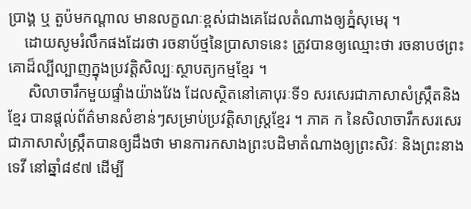ប្រាង្គ ឬ តួប៉មកណ្ដាល មានលក្ខណៈខ្ពស់ជាងគេដែលតំណាងឲ្យភ្នំសុមេរុ ។
    ដោយសូមរំលឹកផងដែរថា រចនាប័ថ្មនៃប្រាសាទនេះ ត្រូវបានឲ្យឈ្មោះថា រចនាបថព្រះគោដ៏ល្បីល្បាញក្នុងប្រវត្តិសិល្បៈស្ថាបត្យកម្មខ្មែរ ។
     សិលាចារឹកមួយផ្ទាំងយ៉ាងវែង ដែលស្ថិតនៅគោបុរៈទី១ សរសេរជាភាសាសំស្ក្រឹតនិងខ្មែរ បានផ្ដល់ព័ត៌មានសំខាន់ៗសម្រាប់ប្រវត្តិសាស្ត្រខ្មែរ ។ ភាគ ក នៃសិលាចារឹកសរសេរជាភាសាសំស្ក្រឹតបានឲ្យដឹងថា មានការកសាងព្រះបដិមាតំណាងឲ្យព្រះសិវៈ និងព្រះនាងទេវី នៅឆ្នាំ៨៩៧ ដើម្បី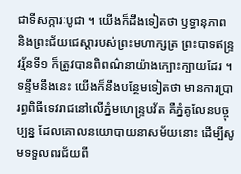ជាទីសក្ការៈបូជា ។ យើងក៏ដឹងទៀតថា ឫទ្ធានុភាព និងព្រះជ័យជេស្ដារបស់ព្រះមហាក្សត្រ ព្រះបាទឥន្ទ្រវរ្ម័នទី១ ក៏ត្រូវបានពិពណ៌នាយ៉ាងក្បោះក្បាយដែរ ។ ទន្ទឹមនឹងនេះ យើងក៏នឹងបន្ថែមទៀតថា មានការប្រារព្ធពិធីទេវរាជនៅលើភ្នំមហេន្ទ្របវ័ត គឺភ្នំគូលែនបច្ចុប្បន្ន ដែលគោលនយោបាយនាសម័យនោះ ដើម្បីសូមទទួលពរជ័យពី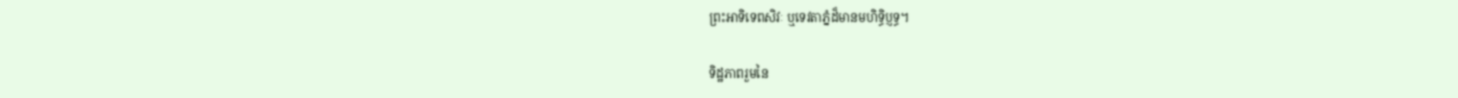ព្រះអាទិទេពសិវៈ ឬទេវតាភ្នំដ៏មានមហិទ្ធិប្ញទ្ធ។

ទិដ្ឋភាពរួមនៃ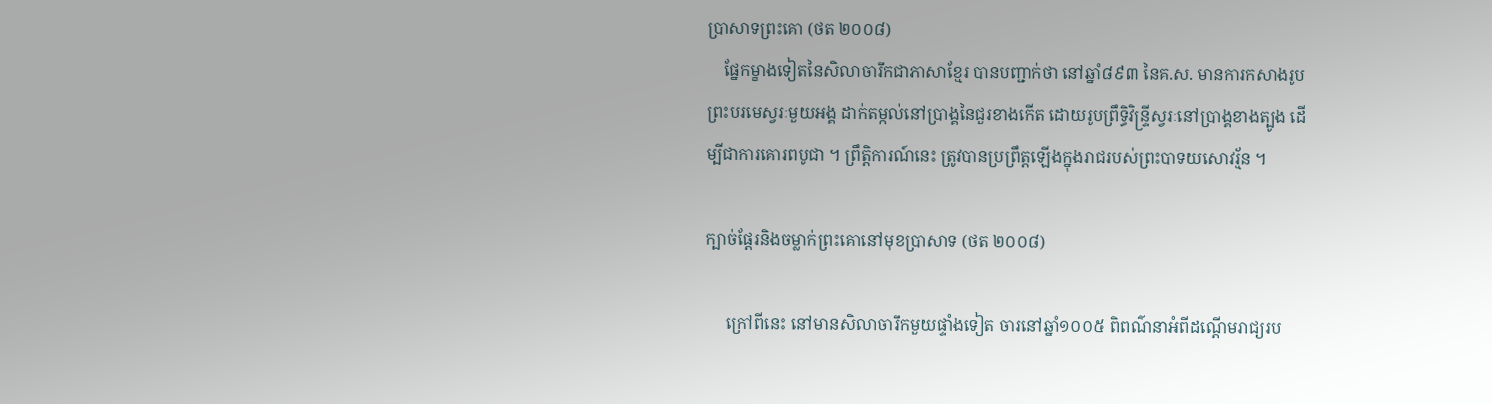ប្រាសាទព្រះគោ (ថត ២០០៨)
    ផ្នែកម្ខាងទៀតនៃសិលាចារឹកជាភាសាខ្មែរ បានបញ្ជាក់ថា នៅឆ្នាំ៨៩៣ នៃគ.ស. មានការកសាងរូបព្រះបរមេស្វរៈមួយអង្គ ដាក់តម្កល់នៅប្រាង្គនៃជួរខាងកើត ដោយរូបព្រឹទ្ធិវិន្ទ្រីស្វរៈនៅប្រាង្គខាងត្បូង ដើម្បីជាការគោរពបូជា ។ ព្រឹត្តិការណ៍នេះ ត្រូវបានប្រព្រឹត្តឡើងក្នុងរាជរបស់ព្រះបាទយសោវរ្ម័ន ។

ក្បាច់ផ្តែរនិងចម្លាក់ព្រះគោនៅមុខប្រាសាទ (ថត ២០០៨)

     ក្រៅពីនេះ នៅមានសិលាចារឹកមួយផ្ទាំងទៀត ចារនៅឆ្នាំ១០០៥ ពិពណ៌នាអំពីដណ្តើមរាជ្យរប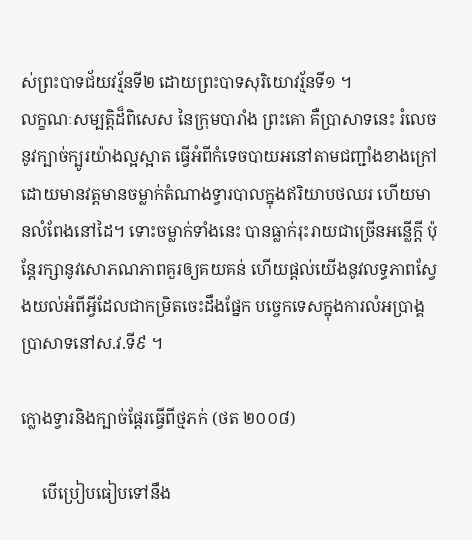ស់ព្រះបាទជ័យវរ្ម័នទី២ ដោយព្រះបាទសុរិយោវរ្ម័នទី១ ។
លក្ខណៈសម្បត្តិដ៏ពិសេស នៃក្រុមបារាំង ព្រះគោ គឺប្រាសាទនេះ រំលេចនូវក្បាច់ក្បូរយ៉ាងល្អស្អាត ធ្វើអំពីកំទេចបាយអនៅតាមជញ្ជាំងខាងក្រៅ ដោយមានវត្តមានចម្លាក់តំណាងទ្វារបាលក្នុងឥរិយាបថឈរ ហើយមានលំពែងនៅដៃ។ ទោះចម្លាក់ទាំងនេះ បានធ្លាក់រុះរាយជាច្រើនអន្លើក្ដី ប៉ុន្តែរក្សានូវសោភណភាពគួរឲ្យគយគន់ ហើយផ្តល់យើងនូវលទ្ធភាពស្វែងយល់អំពីអ្វីដែលជាកម្រិតចេះដឹងផ្នែក បច្ចេកទេសក្នុងការលំអប្រាង្គប្រាសាទនៅស.វ.ទី៩ ។

ក្លោងទ្វារនិងក្បាច់ផ្តែរធ្វើពីថ្មភក់ (ថត ២០០៨)

     បើប្រៀបធៀបទៅនឹង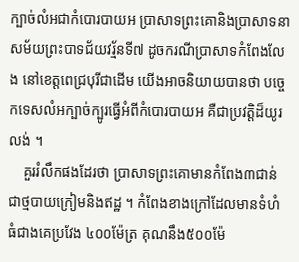ក្បាច់លំអជាកំបោរបាយអ ប្រាសាទព្រះគោនិងប្រាសាទនាសម័យព្រះបាទជ័យវរ្ម័នទី៧ ដូចករណីប្រាសាទកំពែងលែង នៅខេត្តពេជ្របុរីជាដើម យើងអាចនិយាយបានថា បច្ចេកទេសលំអក្បាច់ក្បូរធ្វើអំពីកំបោរបាយអ គឺជាប្រវត្តិដ៏យូរលង់ ។
    គួររំលឹកផងដែរថា ប្រាសាទព្រះគោមានកំពែង៣ជាន់ ជាថ្មបាយក្រៀមនិងឥដ្ឋ ។ កំពែងខាងក្រៅដែលមានទំហំធំជាងគេប្រវែង ៤០០ម៉ែត្រ គុណនឹង៥០០ម៉ែ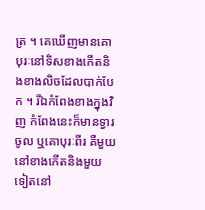ត្រ ។ គេឃើញមានគោបុរៈនៅទិសខាងកើតនិងខាងលិចដែលបាក់បែក ។ រីឯកំពែងខាងក្នុងវិញ កំពែងនេះក៏មានទ្វារចូល ឬគោបុរៈពីរ គឺមួយនៅខាងកើតនិងមួយទៀតនៅ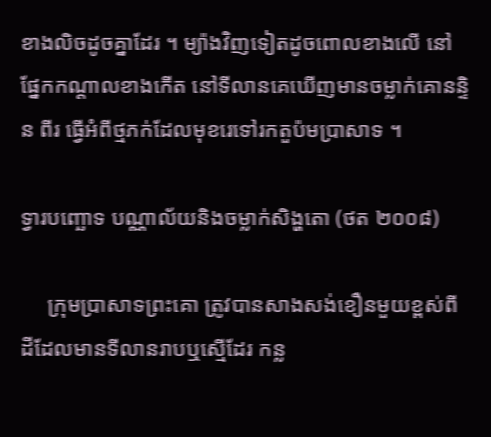ខាងលិចដូចគ្នាដែរ ។ ម្យ៉ាងវិញទៀតដូចពោលខាងលើ នៅផ្នែកកណ្ដាលខាងកើត នៅទីលានគេឃើញមានចម្លាក់គោនន្ទិន ពីរ ធ្វើអំពីថ្មភក់ដែលមុខរេទៅរកតួប៉មប្រាសាទ ។

ទ្វារបញ្ឆោទ បណ្ណាល័យនិងចម្លាក់សិង្ហតោ (ថត ២០០៨)

     ក្រុមប្រាសាទព្រះគោ ត្រូវបានសាងសង់ខឿនមួយខ្ពស់ពីដីដែលមានទីលានរាបឬស្មើដែរ កន្ល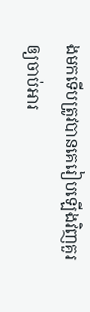ងមកទើបត្រូវបានគេរៀបឡើងវិញគួរឲ្យចាប់អារ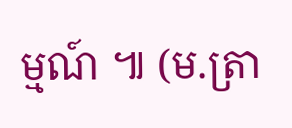ម្មណ៍ ៕ (ម.ត្រា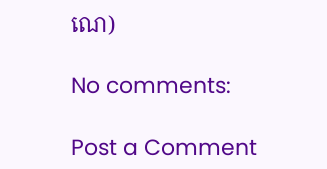ណេ)

No comments:

Post a Comment